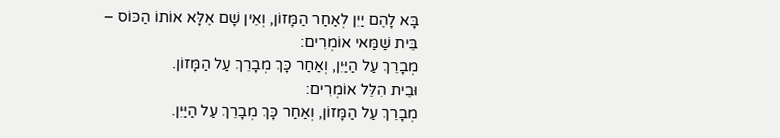בָּא לָהֶם יַיִן לְאַחַר הַמָּזוֹן, וְאֵין שָׁם אֶלָּא אוֹתוֹ הַכּוֹס –
בֵּית שַׁמַּאי אוֹמְרִים:
מְבָרֵךְ עַל הַיַּיִן, וְאַחַר כָּךְ מְבָרֵךְ עַל הַמָּזוֹן.
וּבֵית הִלֵּל אוֹמְרִים:
מְבָרֵךְ עַל הַמָּזוֹן, וְאַחַר כָּךְ מְבָרֵךְ עַל הַיַּיִן.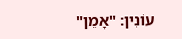עוֹנִין: "אָמֵן"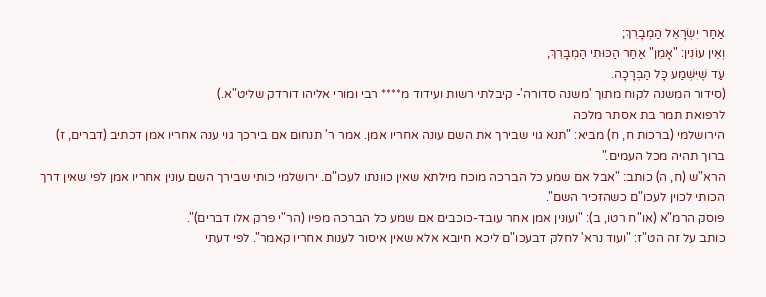אַחַר יִשְׂרָאֵל הַמְבָרֵךְ;
וְאֵין עוֹנִין: "אָמֵן" אַחַר הַכּוּתִי הַמְבָרֵךְ,
עַד שֶׁיִּשְׁמַע כָּל הַבְּרָכָה.
(סידור המשנה לקוח מתוך 'משנה סדורה'- קיבלתי רשות ועידוד מ**** רבי ומורי אליהו דורדק שליט"א.)
לרפואת תמר בת אסתר מלכה
הירושלמי (ברכות ח, ח) מביא: "תנא גוי שבירך את השם עונה אחריו אמן. אמר ר' תנחום אם בירכך גוי ענה אחריו אמן דכתיב (דברים, ז) ברוך תהיה מכל העמים."
הרא"ש (ח, ה) כותב: "אבל אם שמע כל הברכה מוכח מילתא שאין כוונתו לעכו"ם. ירושלמי כותי שבירך השם עונין אחריו אמן לפי שאין דרך הכותי לכוין לעכו"ם כשהזכיר השם".
פוסק הרמ"א (או"ח רטו, ב): "ועונין אמן אחר עובד-כוכבים אם שמע כל הברכה מפיו (הר"י פרק אלו דברים)".
כותב על זה הט"ז: "ועוד נרא' לחלק דבעכו"ם ליכא חיובא אלא שאין איסור לענות אחריו קאמר". לפי דעתי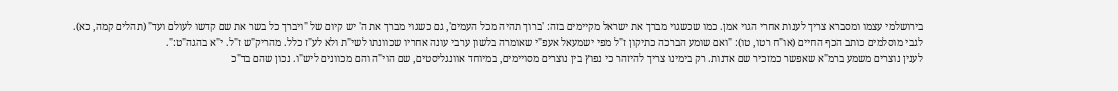בירושלמי עצמו ומסברא צריך לענות אחרי הגוי אמן. כמו שכשגוי מברך את ישראל מקיימים בזה: 'ברוך תהיה מכל העמים', גם כשגוי מברך את ה' יש קיום של "ויברך כל בשר את שם קדשו לעולם ועד" (תהלים קמה, כא).
לגבי מוסלמים כותב הכף החיים (או"ח רטו, טו): "ואם שומע הברכה כתיקון ז"ל מפי ישמעאל אעפ"י שאומרה בלשון ערבי עונה אחריו שכוונתו לשי"ת ולא לע"ז כלל. מהריק"ש ז"ל. י"א בהגה"ט:".
לענין נוצרים משמע ברמ"א שאפשר כמזכיר שם אדנות. רק בימינו צריך להיזהר כי נפוץ בין נוצרים מסויימים, במיוחד אוונגליסטים, שם הוי"ה והם מכוונים ליש"ו. נכון שהם בד"כ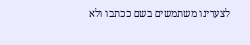לצערינו משתמשים בשם ככתבו ולא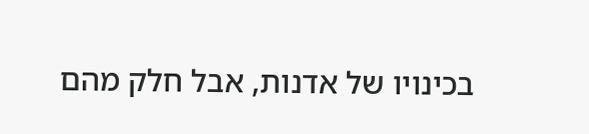בכינויו של אדנות, אבל חלק מהם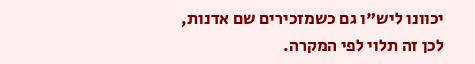יכוונו ליש"ו גם כשמזכירים שם אדנות, לכן זה תלוי לפי המקרה.